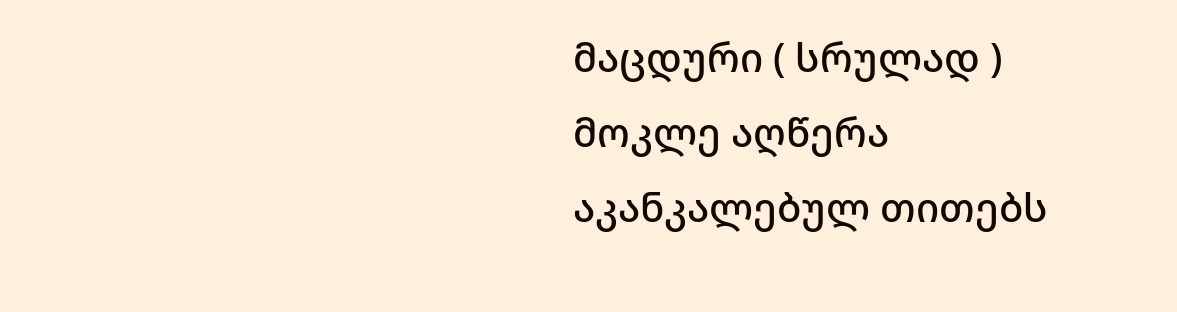მაცდური ( სრულად )
მოკლე აღწერა
აკანკალებულ თითებს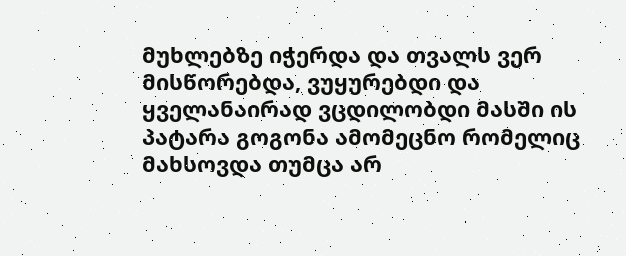მუხლებზე იჭერდა და თვალს ვერ მისწორებდა, ვუყურებდი და ყველანაირად ვცდილობდი მასში ის პატარა გოგონა ამომეცნო რომელიც მახსოვდა თუმცა არ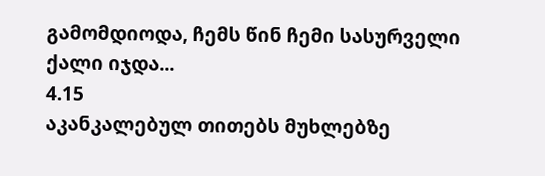გამომდიოდა, ჩემს წინ ჩემი სასურველი ქალი იჯდა...
4.15
აკანკალებულ თითებს მუხლებზე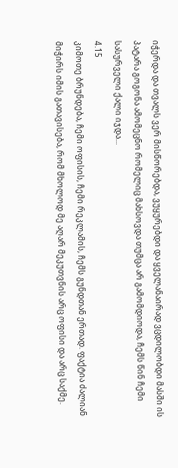იჭერდა და თვალს ვერ მისწორებდა, ვუყურებდი და ყველანაირად ვცდილობდი მასში ის პატარა გოგონა ამომეცნო რომელიც მახსოვდა თუმცა არ გამომდიოდა, ჩემს წინ ჩემი სასურველი ქალი იჯდა...
4.15
კიმოთე ბრუნდება, ჩემი ოფისის, ჩემი რეკლამის, ჩემს გუნდთან ერთად. ფაქტია ძალიან მიჭირს იმის გათავისება, რომ მხოლოდ მე აღარ მეკუთვნის არც ოფისი და არც საქმე.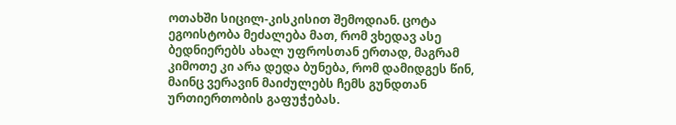ოთახში სიცილ-კისკისით შემოდიან. ცოტა ეგოისტობა მეძალება მათ, რომ ვხედავ ასე ბედნიერებს ახალ უფროსთან ერთად, მაგრამ კიმოთე კი არა დედა ბუნება, რომ დამიდგეს წინ, მაინც ვერავინ მაიძულებს ჩემს გუნდთან ურთიერთობის გაფუჭებას.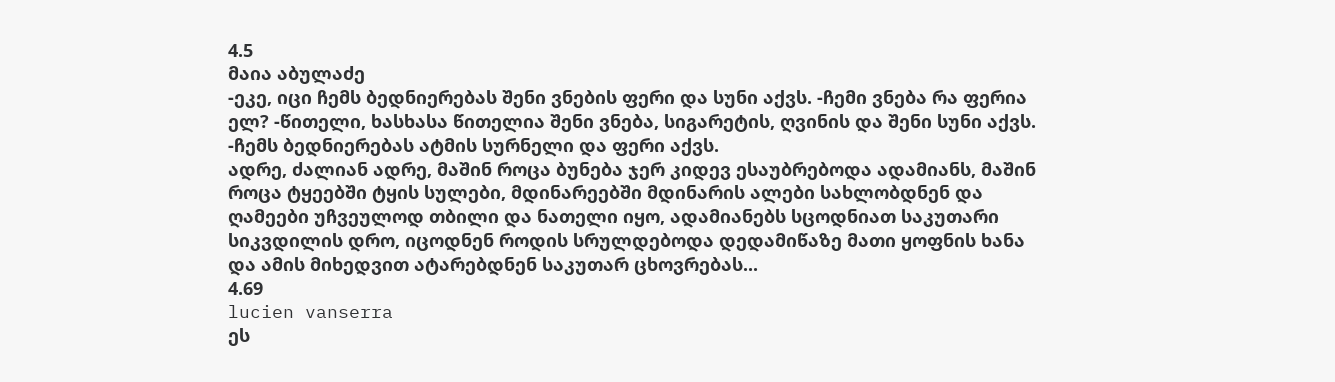4.5
მაია აბულაძე
-ეკე, იცი ჩემს ბედნიერებას შენი ვნების ფერი და სუნი აქვს. -ჩემი ვნება რა ფერია ელ? -წითელი, ხასხასა წითელია შენი ვნება, სიგარეტის, ღვინის და შენი სუნი აქვს. -ჩემს ბედნიერებას ატმის სურნელი და ფერი აქვს.
ადრე, ძალიან ადრე, მაშინ როცა ბუნება ჯერ კიდევ ესაუბრებოდა ადამიანს, მაშინ როცა ტყეებში ტყის სულები, მდინარეებში მდინარის ალები სახლობდნენ და ღამეები უჩვეულოდ თბილი და ნათელი იყო, ადამიანებს სცოდნიათ საკუთარი სიკვდილის დრო, იცოდნენ როდის სრულდებოდა დედამიწაზე მათი ყოფნის ხანა და ამის მიხედვით ატარებდნენ საკუთარ ცხოვრებას...
4.69
lucien vanserra
ეს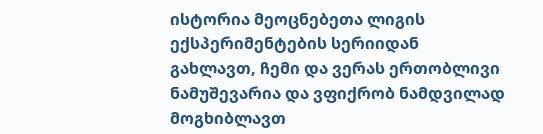ისტორია მეოცნებეთა ლიგის ექსპერიმენტების სერიიდან გახლავთ, ჩემი და ვერას ერთობლივი ნამუშევარია და ვფიქრობ ნამდვილად მოგხიბლავთ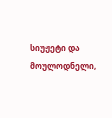სიუჟეტი და მოულოდნელი,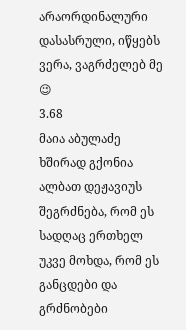არაორდინალური დასასრული, იწყებს ვერა, ვაგრძელებ მე 😉
3.68
მაია აბულაძე
ხშირად გქონია ალბათ დეჟავიუს შეგრძნება, რომ ეს სადღაც ერთხელ უკვე მოხდა, რომ ეს განცდები და გრძნობები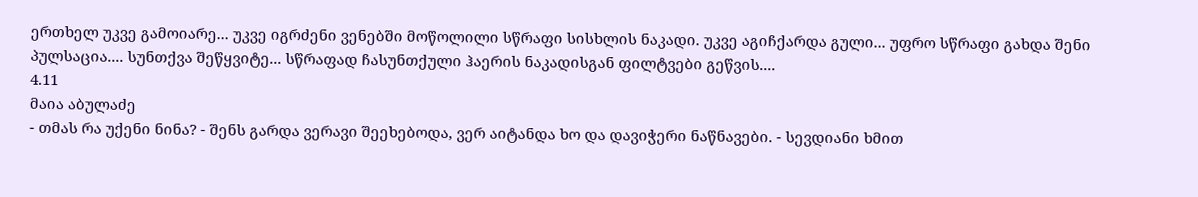ერთხელ უკვე გამოიარე... უკვე იგრძენი ვენებში მოწოლილი სწრაფი სისხლის ნაკადი. უკვე აგიჩქარდა გული... უფრო სწრაფი გახდა შენი პულსაცია.... სუნთქვა შეწყვიტე... სწრაფად ჩასუნთქული ჰაერის ნაკადისგან ფილტვები გეწვის....
4.11
მაია აბულაძე
- თმას რა უქენი ნინა? - შენს გარდა ვერავი შეეხებოდა, ვერ აიტანდა ხო და დავიჭერი ნაწნავები. - სევდიანი ხმით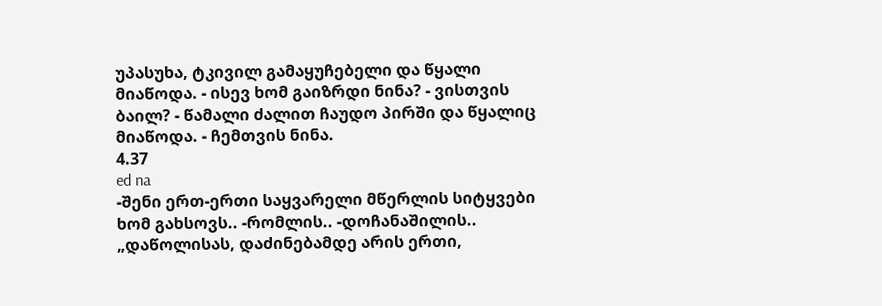უპასუხა, ტკივილ გამაყუჩებელი და წყალი მიაწოდა. - ისევ ხომ გაიზრდი ნინა? - ვისთვის ბაილ? - წამალი ძალით ჩაუდო პირში და წყალიც მიაწოდა. - ჩემთვის ნინა.
4.37
ed na
-შენი ერთ-ერთი საყვარელი მწერლის სიტყვები ხომ გახსოვს.. -რომლის.. -დოჩანაშილის.. „დაწოლისას, დაძინებამდე არის ერთი,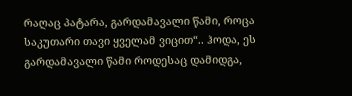რაღაც პატარა, გარდამავალი წამი, როცა საკუთარი თავი ყველამ ვიცით“.. ჰოდა, ეს გარდამავალი წამი როდესაც დამიდგა,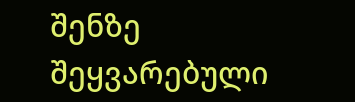შენზე შეყვარებული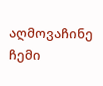აღმოვაჩინე ჩემი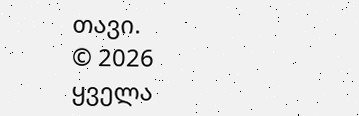თავი.
© 2026 ყველა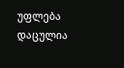უფლება დაცულია